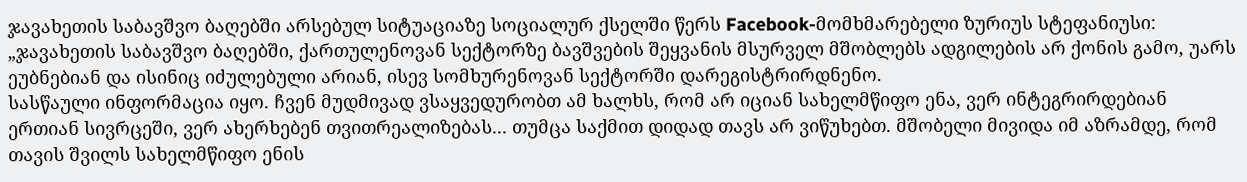ჯავახეთის საბავშვო ბაღებში არსებულ სიტუაციაზე სოციალურ ქსელში წერს Facebook-მომხმარებელი ზურიუს სტეფანიუსი:
„ჯავახეთის საბავშვო ბაღებში, ქართულენოვან სექტორზე ბავშვების შეყვანის მსურველ მშობლებს ადგილების არ ქონის გამო, უარს ეუბნებიან და ისინიც იძულებული არიან, ისევ სომხურენოვან სექტორში დარეგისტრირდნენო.
სასწაული ინფორმაცია იყო. ჩვენ მუდმივად ვსაყვედურობთ ამ ხალხს, რომ არ იციან სახელმწიფო ენა, ვერ ინტეგრირდებიან ერთიან სივრცეში, ვერ ახერხებენ თვითრეალიზებას... თუმცა საქმით დიდად თავს არ ვიწუხებთ. მშობელი მივიდა იმ აზრამდე, რომ თავის შვილს სახელმწიფო ენის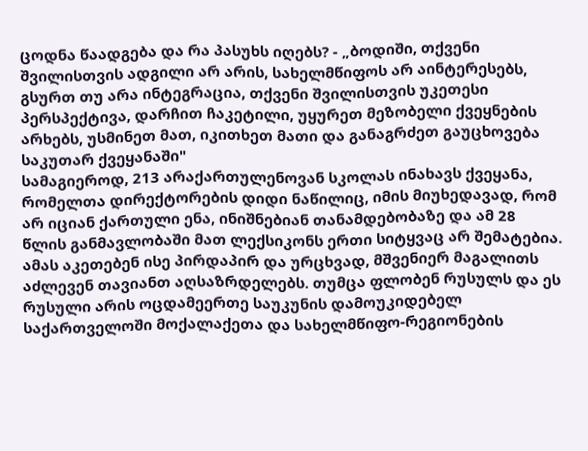ცოდნა წაადგება და რა პასუხს იღებს? - „ბოდიში, თქვენი შვილისთვის ადგილი არ არის, სახელმწიფოს არ აინტერესებს, გსურთ თუ არა ინტეგრაცია, თქვენი შვილისთვის უკეთესი პერსპექტივა, დარჩით ჩაკეტილი, უყურეთ მეზობელი ქვეყნების არხებს, უსმინეთ მათ, იკითხეთ მათი და განაგრძეთ გაუცხოვება საკუთარ ქვეყანაში"
სამაგიეროდ, 213 არაქართულენოვან სკოლას ინახავს ქვეყანა, რომელთა დირექტორების დიდი ნაწილიც, იმის მიუხედავად, რომ არ იციან ქართული ენა, ინიშნებიან თანამდებობაზე და ამ 28 წლის განმავლობაში მათ ლექსიკონს ერთი სიტყვაც არ შემატებია. ამას აკეთებენ ისე პირდაპირ და ურცხვად, მშვენიერ მაგალითს აძლევენ თავიანთ აღსაზრდელებს. თუმცა ფლობენ რუსულს და ეს რუსული არის ოცდამეერთე საუკუნის დამოუკიდებელ საქართველოში მოქალაქეთა და სახელმწიფო-რეგიონების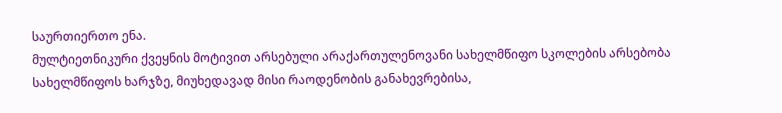საურთიერთო ენა.
მულტიეთნიკური ქვეყნის მოტივით არსებული არაქართულენოვანი სახელმწიფო სკოლების არსებობა სახელმწიფოს ხარჯზე, მიუხედავად მისი რაოდენობის განახევრებისა,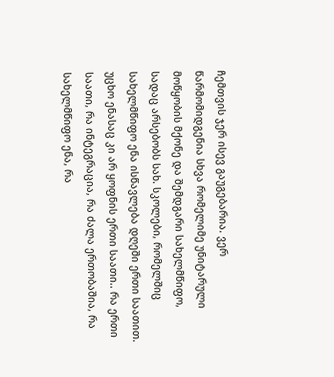ჩემთვის ჯერ ისევ გაუგებარია. ვერ წარმომიდგენია სხვა რომელიმე უნიტარული მოწყობის მქონე და შემდგარი სახელმწიფო, სადაც არსებობს სახ. სკოლები, რომელშიც სახელმწიფო ენა ისწავლება დღეში ერთი საათით. უცხო ენასაც კი არ ყოფნის ერთი საათი.. რა ერთი საათი, რა ინტეგრაცია, რა ძალა ერთობაშია, რა სახელმწიფო ენა, რა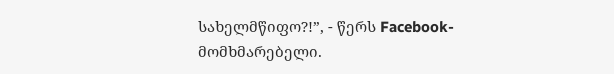სახელმწიფო?!”, - წერს Facebook-მომხმარებელი.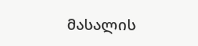მასალის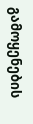გამოყენების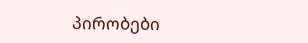პირობები